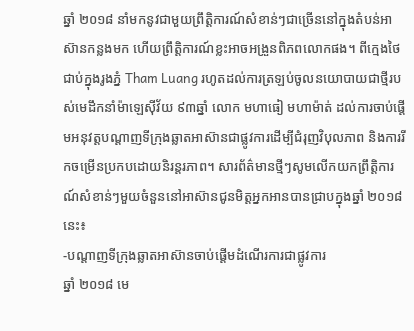ឆ្នាំ ២០១៨ នាំមកនូវជាមួយព្រឹត្តិការណ៍សំខាន់ៗជាច្រើននៅក្នុងតំបន់អាស៊ានកន្លងមក ហើយព្រឹត្តិការណ៍ខ្លះអាចអង្រួនពិភពលោកផង។ ពីក្មេងថៃជាប់ក្នុងរូងភ្នំ Tham Luang រហូតដល់ការត្រឡប់ចូលនយោបាយជាថ្មីរបស់មេដឹកនាំម៉ាឡេស៊ីវ័យ ៩៣ឆ្នាំ លោក មហាធៀ មហាម៉ាត់ ដល់ការចាប់ផ្តើមអនុវត្តបណ្តាញទីក្រុងឆ្លាតអាស៊ានជាផ្លូវការដើម្បីជំរុញវិបុលភាព និងការរីកចម្រើនប្រកបដោយនិរន្តរភាព។ សារព័ត៌មានថ្មីៗសូមលើកយកព្រឹត្តិការណ៍សំខាន់ៗមួយចំនួននៅអាស៊ានជូនមិត្តអ្នកអានបានជ្រាបក្នុងឆ្នាំ ២០១៨នេះ៖
-បណ្តាញទីក្រុងឆ្លាតអាស៊ានចាប់ផ្តើមដំណើរការជាផ្លូវការ
ឆ្នាំ ២០១៨ មេ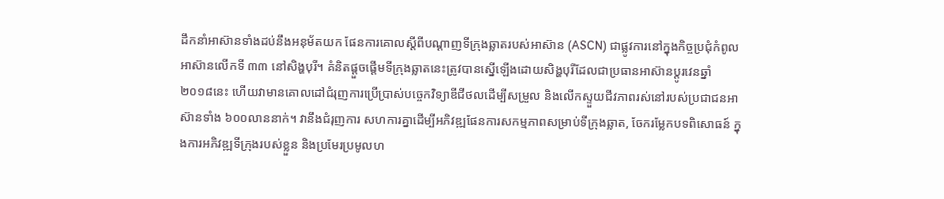ដឹកនាំអាស៊ានទាំងដប់នឹងអនុម័តយក ផែនការគោលស្តីពីបណ្តាញទីក្រុងឆ្លាតរបស់អាស៊ាន (ASCN) ជាផ្លូវការនៅក្នុងកិច្ចប្រជុំកំពូលអាស៊ានលើកទី ៣៣ នៅសិង្ហបុរី។ គំនិតផ្តួចផ្តើមទីក្រុងឆ្លាតនេះត្រូវបានស្នើឡើងដោយសិង្ហបុរីដែលជាប្រធានអាស៊ានប្តូរវេនឆ្នាំ ២០១៨នេះ ហើយវាមានគោលដៅជំរុញការប្រើប្រាស់បច្ចេកវិទ្យាឌីជីថលដើម្បីសម្រួល និងលើកស្ទួយជីវភាពរស់នៅរបស់ប្រជាជនអាស៊ានទាំង ៦០០លាននាក់។ វានឹងជំរុញការ សហការគ្នាដើម្បីអភិវឌ្ឍផែនការសកម្មភាពសម្រាប់ទីក្រុងឆ្លាត, ចែករម្លែកបទពិសោធន៍ ក្នុងការអភិវឌ្ឍទីក្រុងរបស់ខ្លួន និងប្រមែរប្រមូលហ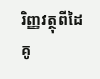រិញ្ញវត្ថុពីដៃគូ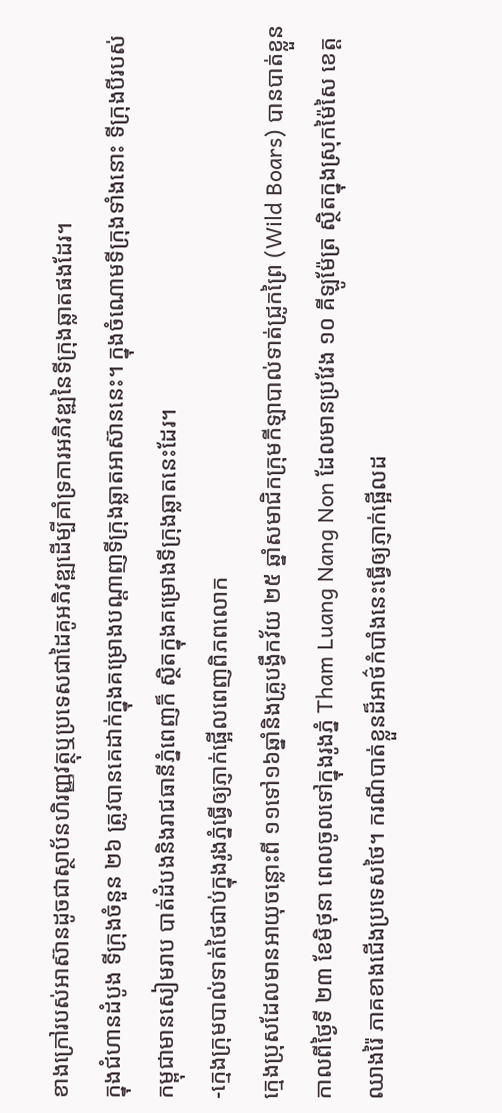ខាងក្រៅរបស់អាស៊ានដូចជាស្ថាប័នហិរញ្ញវត្ថុឬប្រទេសជាដៃគូអភិវឌ្ឍដើម្បីគាំទ្រការអភិវឌ្ឍនៃទីក្រុងឆ្លាតផងដែរ។
ក្នុងជំហានដំបូង ទីក្រុងចំនួន ២៦ ត្រូវបានគេដាក់ក្នុងគម្រោងបណ្តាញទីក្រុងឆ្លាតអាស៊ាននេះ។ ក្នុងចំណោមទីក្រុងទាំងនោះ ទីក្រុងបីរបស់កម្ពុជាមានសៀមរាប បាត់ដំបងនិងរាជធានីភ្នំពេញក៏ ស្ថិតក្នុងគម្រោងទីក្រុងឆ្លាតនេះដែរ។
-ក្មេងក្រុមបាល់ទាត់ថៃជាប់ក្នុងរូងភ្នំធ្វើឲ្យភ្ញាក់ផ្អើលពេញពិភពលោក
ក្មេងប្រុសដែលមានអាយុចន្លោះពី ១១ទៅ១៦ឆ្នាំនិងគ្រូបង្វឹកវ័យ ២៥ ឆ្នាំសមាជិកក្រុមកីឡាបាល់ទាត់ជ្រូកព្រៃ (Wild Boars) បានបាត់ខ្លួនកាលពីថ្ងៃទី ២៣ ខែមិថុនា ពេលចូលទៅក្នុងរូងភ្នំ Tham Luang Nang Non ដែលមានប្រវែង ១០ គីឡូម៉ែត្រ ស្ថិតក្នុងស្រុកម៉ៃសៃ ខេត្តឈាងរ៉ៃ ភាគខាងជើងប្រទេសថៃ។ ករណីបាត់ខ្លួនដ៏អាថ៌កំបាំងនេះធ្វើឲ្យភ្ញាក់ផ្អើលដ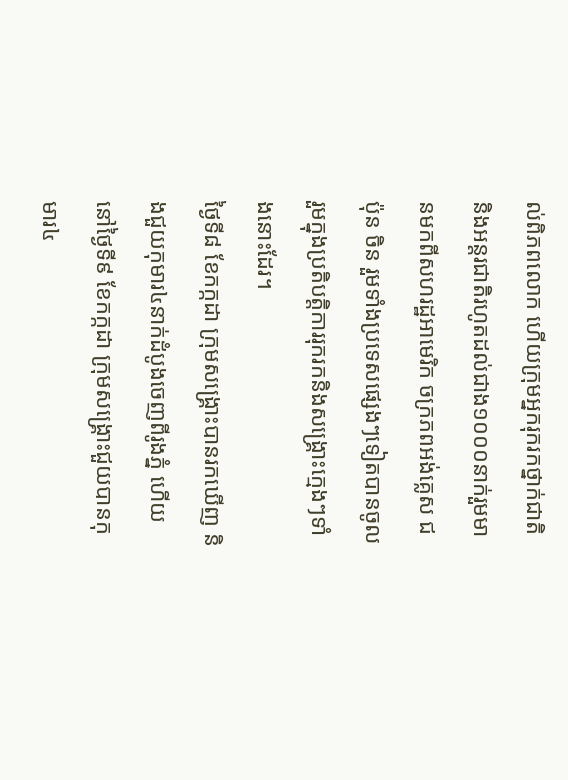ល់ពិភពលោក ហើយក្រុមអ្នករុករកថ្នាក់ជាតិ និងអន្តរជាតិរហូតដល់ជាង១០០០នាក់រួមមានមកពីសហរដ្ឋអាមេរិក ចក្រភពអង់គ្លេស ជប៉ុន ចិន រួមទាំងប្រទេសផ្សេងៗទៀតបានចូលរួមក្នុងប្រតិបត្តិការរុករកនិងសង្គ្រោះក្មេងៗទាំងនោះដែរ។
ថ្ងៃទី៨ ខែកក្កដា ក្រុមសង្គ្រោះបានរកឃើញ និងជួយកុមារ៤នាក់ដំបូងចេញពីរូងភ្នំ ហើយនៅថ្ងៃទី៩ ខែកក្កដា ក្រុមសង្គ្រោះជួយបានកុមារ៤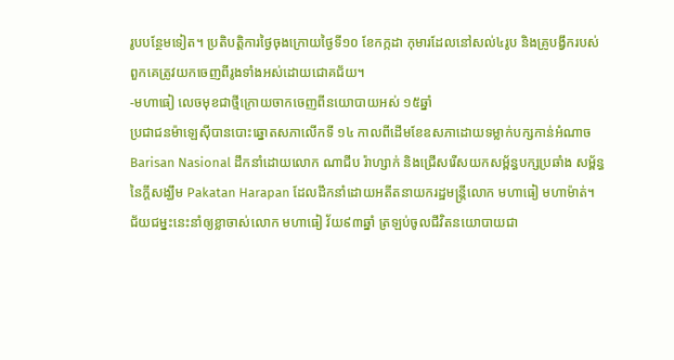រូបបន្ថែមទៀត។ ប្រតិបត្តិការថ្ងៃចុងក្រោយថ្ងៃទី១០ ខែកក្កដា កុមារដែលនៅសល់៤រូប និងគ្រូបង្វឹករបស់ពួកគេត្រូវយកចេញពីរូងទាំងអស់ដោយជោគជ័យ។
-មហាធៀ លេចមុខជាថ្មីក្រោយចាកចេញពីនយោបាយអស់ ១៥ឆ្នាំ
ប្រជាជនម៉ាឡេស៊ីបានបោះឆ្នោតសភាលើកទី ១៤ កាលពីដើមខែឧសភាដោយទម្លាក់បក្សកាន់អំណាចBarisan Nasional ដឹកនាំដោយលោក ណាជីប រ៉ាហ្សាក់ និងជ្រើសរើសយកសម្ព័ន្ធបក្សប្រឆាំង សម្ព័ន្ធនៃក្តីសង្ឃឹម Pakatan Harapan ដែលដឹកនាំដោយអតីតនាយករដ្ឋមន្ត្រីលោក មហាធៀ មហាម៉ាត់។
ជ័យជម្នះនេះនាំឲ្យខ្លាចាស់លោក មហាធៀ វ័យ៩៣ឆ្នាំ ត្រឡប់ចូលជីវិតនយោបាយជា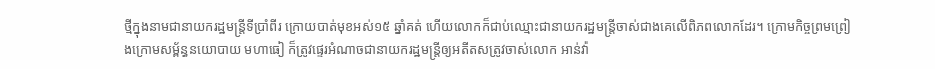ថ្មីក្នុងនាមជានាយករដ្ឋមន្ត្រីទីប្រាំពីរ ក្រោយបាត់មុខអស់១៥ ឆ្នាំគត់ ហើយលោកក៏ជាប់ឈ្មោះជានាយករដ្ឋមន្ត្រីចាស់ជាងគេលើពិភពលោកដែរ។ ក្រោមកិច្ចព្រមព្រៀងក្រោមសម្ព័ន្ធនយោបាយ មហាធៀ ក៏ត្រូវផ្ទេរអំណាចជានាយករដ្ឋមន្ត្រីឲ្យអតីតសត្រូវចាស់លោក អាន់វ៉ា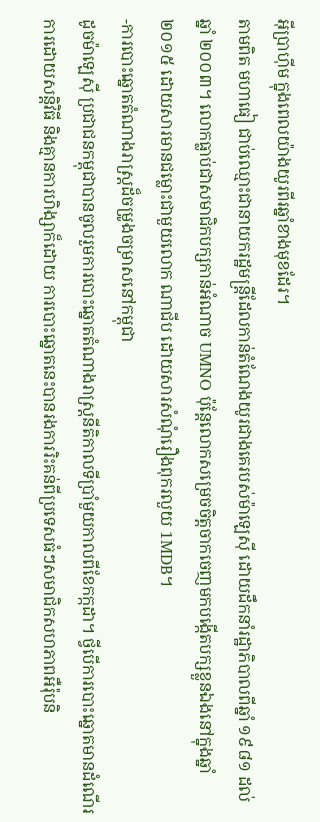អ៊ីប្រាហ៊ីម ក្នុងពេលយ៉ាងយូរពីរឆ្នាំខាងមុខដែរ។
តាមពិត មហាធៀ ជាប់ឈ្មោះជានាយករដ្ឋមន្ត្រីដែលកាន់តំណែងយូរជាងគេរបស់ម៉ាឡេស៊ី ដោយដឹកនាំរដ្ឋាភិបាលពីឆ្នាំ ១៩៨១ ដល់ឆ្នាំ ២០០៣។ លោកធ្លាប់ជាសមាជិកបក្សកាន់អំណាច UMNO ប៉ុន្តែលោកសម្រេចចិត្តចាកចេញមកបង្កើតបក្សខ្លួនឯងនៅក្នុងឆ្នាំ ២០១៥ ដោយសារមានជម្លោះជាមួយលោក ណាជីប ដោយសារសំណុំរឿងពុករលួយ 1MDB។
-ការបោះឆ្នោតតំណាងរាស្ត្រដ៏ចម្រូងចម្រាសនៅកម្ពុជា
ដូចម៉ាឡេស៊ី ប្រជាជនកម្ពុជាបានចូលរួមការបោះឆ្នោតតំណាងរាស្ត្រនីតិកាលទីប្រាំមួយកាលពីខែកក្កដា។ ថ្វីបើការបោះឆ្នោតមានដំណើរការដោយសន្តិវិធី និងគ្មានការហិង្សាក៏ដោយ ការបោះឆ្នោតនេះបានរងការរិះគន់ពីប្រទេសធំៗសមាជិកសហភាពអឺរ៉ុបនិ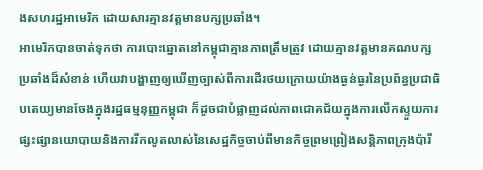ងសហរដ្ឋអាមេរិក ដោយសារគ្មានវត្តមានបក្សប្រឆាំង។
អាមេរិកបានចាត់ទុកថា ការបោះឆ្នោតនៅកម្ពុជាគ្មានភាពត្រឹមត្រូវ ដោយគ្មានវត្តមានគណបក្សប្រឆាំងដ៏សំខាន់ ហើយវាបង្ហាញឲ្យឃើញច្បាស់ពីការដើរថយក្រោយយ៉ាងធ្ងន់ធ្ងរនៃប្រព័ន្ធប្រជាធិបតេយ្យមានចែងក្នុងរដ្ឋធម្មនុញ្ញកម្ពុជា ក៏ដូចជាបំផ្លាញដល់ភាពជោគជ័យក្នុងការលើកស្ទួយការផ្សះផ្សានយោបាយនិងការរីកលូតលាស់នៃសេដ្ឋកិច្ចចាប់ពីមានកិច្ចព្រមព្រៀងសន្តិភាពក្រុងប៉ារី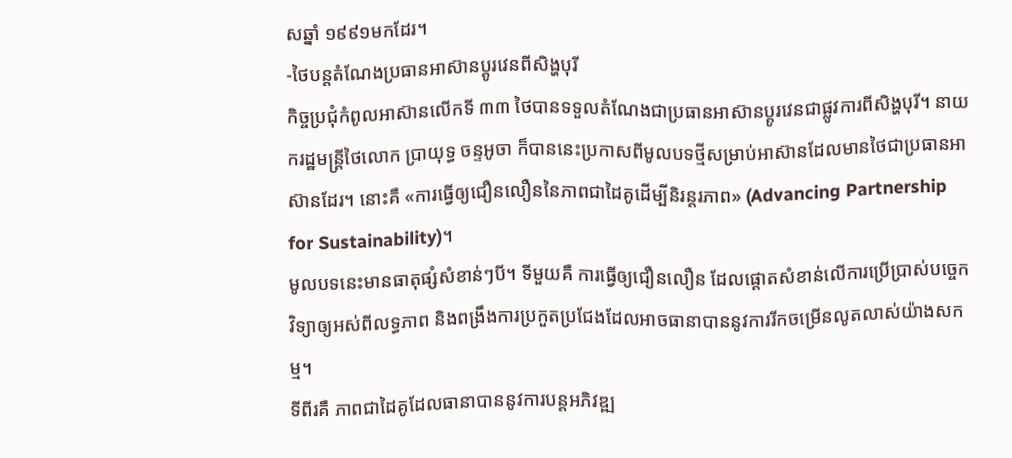សឆ្នាំ ១៩៩១មកដែរ។
-ថៃបន្តតំណែងប្រធានអាស៊ានប្តូរវេនពីសិង្ហបុរី
កិច្ចប្រជុំកំពូលអាស៊ានលើកទី ៣៣ ថៃបានទទួលតំណែងជាប្រធានអាស៊ានប្តូរវេនជាផ្លូវការពីសិង្ហបុរី។ នាយករដ្ឋមន្ត្រីថៃលោក ប្រាយុទ្ធ ចន្ទអូចា ក៏បាននេះប្រកាសពីមូលបទថ្មីសម្រាប់អាស៊ានដែលមានថៃជាប្រធានអាស៊ានដែរ។ នោះគឺ «ការធ្វើឲ្យជឿនលឿននៃភាពជាដៃគូដើម្បីនិរន្តរភាព» (Advancing Partnership for Sustainability)។
មូលបទនេះមានធាតុផ្សំសំខាន់ៗបី។ ទីមួយគឺ ការធ្វើឲ្យជឿនលឿន ដែលផ្តោតសំខាន់លើការប្រើប្រាស់បច្ចេកវិទ្យាឲ្យអស់ពីលទ្ធភាព និងពង្រឹងការប្រកួតប្រជែងដែលអាចធានាបាននូវការរីកចម្រើនលូតលាស់យ៉ាងសកម្ម។
ទីពីរគឺ ភាពជាដៃគូដែលធានាបាននូវការបន្តអភិវឌ្ឍ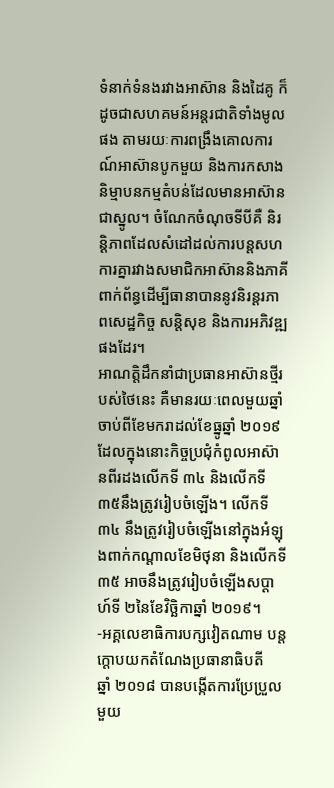ទំនាក់ទំនងរវាងអាស៊ាន និងដៃគូ ក៏ដូចជាសហគមន៍អន្តរជាតិទាំងមូលផង តាមរយៈការពង្រឹងគោលការណ៍អាស៊ានបូកមួយ និងការកសាងនិម្មាបនកម្មតំបន់ដែលមានអាស៊ានជាស្នូល។ ចំណែកចំណុចទីបីគឺ និរន្តិភាពដែលសំដៅដល់ការបន្តសហការគ្នារវាងសមាជិកអាស៊ាននិងភាគីពាក់ព័ន្ធដើម្បីធានាបាននូវនិរន្តរភាពសេដ្ឋកិច្ច សន្តិសុខ និងការអភិវឌ្ឍផងដែរ។
អាណត្តិដឹកនាំជាប្រធានអាស៊ានថ្មីរបស់ថៃនេះ គឺមានរយៈពេលមួយឆ្នាំចាប់ពីខែមករាដល់ខែធ្នូឆ្នាំ ២០១៩ ដែលក្នុងនោះកិច្ចប្រជុំកំពូលអាស៊ានពីរដងលើកទី ៣៤ និងលើកទី ៣៥នឹងត្រូវរៀបចំឡើង។ លើកទី ៣៤ នឹងត្រូវរៀបចំឡើងនៅក្នុងអំឡុងពាក់កណ្តាលខែមិថុនា និងលើកទី ៣៥ អាចនឹងត្រូវរៀបចំឡើងសប្តាហ៍ទី ២នៃខែវិច្ឆិកាឆ្នាំ ២០១៩។
-អគ្គលេខាធិការបក្សវៀតណាម បន្តក្តោបយកតំណែងប្រធានាធិបតី
ឆ្នាំ ២០១៨ បានបង្កើតការប្រែប្រួលមួយ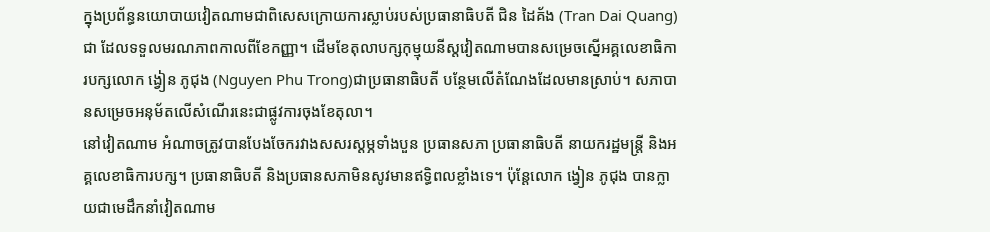ក្នុងប្រព័ន្ធនយោបាយវៀតណាមជាពិសេសក្រោយការស្លាប់របស់ប្រធានាធិបតី ជិន ដៃគ័ង (Tran Dai Quang) ជា ដែលទទួលមរណភាពកាលពីខែកញ្ញា។ ដើមខែតុលាបក្សកុម្មុយនីស្តវៀតណាមបានសម្រេចស្នើអគ្គលេខាធិការបក្សលោក ង្វៀន ភូជុង (Nguyen Phu Trong)ជាប្រធានាធិបតី បន្ថែមលើតំណែងដែលមានស្រាប់។ សភាបានសម្រេចអនុម័តលើសំណើរនេះជាផ្លូវការចុងខែតុលា។
នៅវៀតណាម អំណាចត្រូវបានបែងចែករវាងសសរស្ដម្ភទាំងបួន ប្រធានសភា ប្រធានាធិបតី នាយករដ្ឋមន្ត្រី និងអគ្គលេខាធិការបក្ស។ ប្រធានាធិបតី និងប្រធានសភាមិនសូវមានឥទ្ធិពលខ្លាំងទេ។ ប៉ុន្តែលោក ង្វៀន ភូជុង បានក្លាយជាមេដឹកនាំវៀតណាម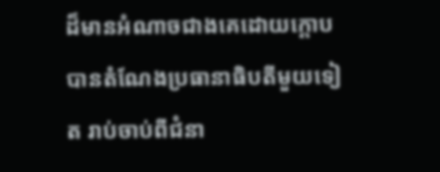ដ៏មានអំណាចជាងគេដោយក្តោបបានតំណែងប្រធានាធិបតីមួយទៀត រាប់ចាប់ពីជំនា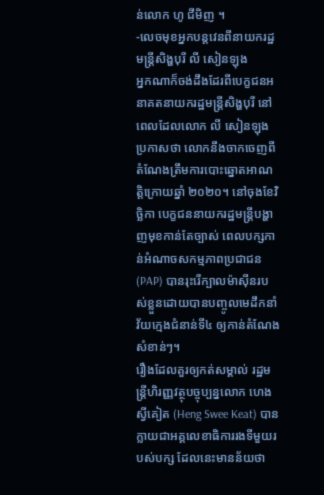ន់លោក ហូ ជីមិញ ។
-លេចមុខអ្នកបន្តវេនពីនាយករដ្ឋមន្ត្រីសិង្ហបុរី លី សៀនឡុង
អ្នកណាក៏ចង់ដឹងដែរពីបេក្ខជនអនាគតនាយករដ្ឋមន្ត្រីសិង្ហបុរី នៅពេលដែលលោក លី សៀនឡុងប្រកាសថា លោកនឹងចាកចេញពីតំណែងត្រឹមការបោះឆ្នោតអាណត្តិក្រោយឆ្នាំ ២០២០។ នៅចុងខែវិច្ឆិកា បេក្ខជននាយករដ្ឋមន្ត្រីបង្ហាញមុខកាន់តែច្បាស់ ពេលបក្សកាន់អំណាចសកម្មភាពប្រជាជន (PAP) បានរុះរើក្បាលម៉ាស៊ីនរបស់ខ្លួនដោយបានបញ្ចូលមេដឹកនាំវ័យក្មេងជំនាន់ទី៤ ឲ្យកាន់តំណែងសំខាន់ៗ។
រឿងដែលគួរឲ្យកត់សម្គាល់ រដ្ឋមន្ត្រីហិរញ្ញវត្ថុបច្ចុប្បន្នលោក ហេង ស្វីគៀត (Heng Swee Keat) បានក្លាយជាអគ្គលេខាធិការរងទីមួយរបស់បក្ស ដែលនេះមានន័យថា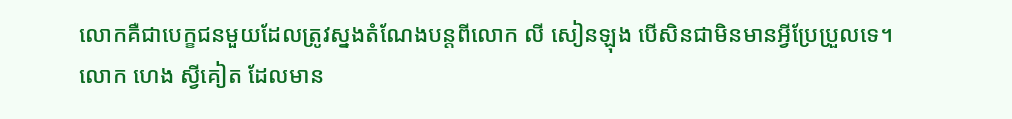លោកគឺជាបេក្ខជនមួយដែលត្រូវស្នងតំណែងបន្តពីលោក លី សៀនឡុង បើសិនជាមិនមានអ្វីប្រែប្រួលទេ។
លោក ហេង ស្វីគៀត ដែលមាន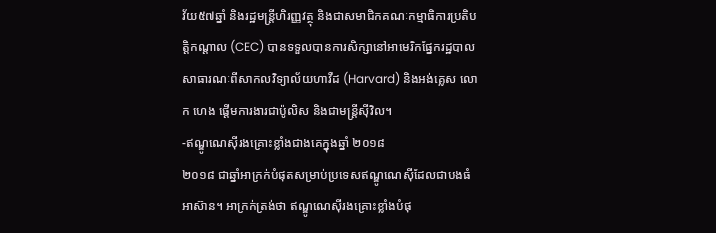វ័យ៥៧ឆ្នាំ និងរដ្ឋមន្ត្រីហិរញ្ញវត្ថុ និងជាសមាជិកគណៈកម្មាធិការប្រតិបត្តិកណ្ដាល (CEC) បានទទួលបានការសិក្សានៅអាមេរិកផ្នែករដ្ឋបាលសាធារណៈពីសាកលវិទ្យាល័យហាវឺដ (Harvard) និងអង់គ្លេស លោក ហេង ផ្ដើមការងារជាប៉ូលិស និងជាមន្ត្រីស៊ីវិល។
-ឥណ្ឌូណេស៊ីរងគ្រោះខ្លាំងជាងគេក្នុងឆ្នាំ ២០១៨
២០១៨ ជាឆ្នាំអាក្រក់បំផុតសម្រាប់ប្រទេសឥណ្ឌូណេស៊ីដែលជាបងធំអាស៊ាន។ អាក្រក់ត្រង់ថា ឥណ្ឌូណេស៊ីរងគ្រោះខ្លាំងបំផុ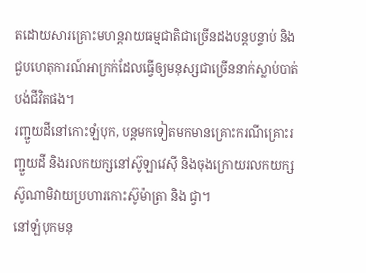តដោយសារគ្រោះមហន្តរាយធម្មជាតិជាច្រើនដងបន្តបន្ទាប់ និងជួបហេតុការណ៍អាក្រក់ដែលធ្វើឲ្យមនុស្សជាច្រើននាក់ស្លាប់បាត់បង់ជីវិតផង។
រញ្ជួយដីនៅកោះឡំបុក, បន្តមកទៀតមកមានគ្រោះករណីគ្រោះរញ្ជួយដី និងរលកយក្សនៅស៊ូឡាវេស៊ី និងចុងក្រោយរលកយក្សស៊ូណាមិវាយប្រហារកោះស៊ូម៉ាត្រា និង ជ្វា។
នៅឡំបុកមនុ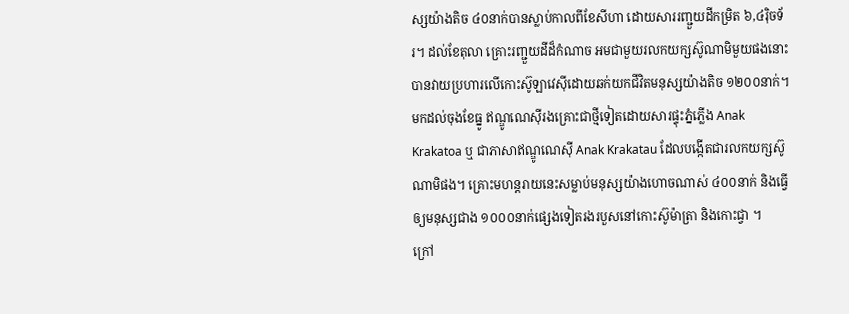ស្សយ៉ាងតិច ៤០នាក់បានស្លាប់កាលពីខែសីហា ដោយសាររញ្ជួយដីកម្រិត ៦,៤រ៉ិចទ័រ។ ដល់ខែតុលា គ្រោះរញ្ជួយដីដ៏កំណាច អមជាមួយរលកយក្សស៊ូណាមិមួយផងនោះបានវាយប្រហារលើកោះស៊ូឡាវេស៊ីដោយឆក់យកជីវិតមនុស្សយ៉ាងតិច ១២០០នាក់។ មកដល់ចុងខែធ្នូ ឥណ្ឌូណេស៊ីរងគ្រោះជាថ្មីទៀតដោយសារផ្ទុះភ្នំភ្លើង Anak Krakatoa ឬ ជាភាសាឥណ្ឌូណេស៊ី Anak Krakatau ដែលបង្កើតជារលកយក្សស៊ូណាមិផង។ គ្រោះមហន្តរាយនេះសម្លាប់មនុស្សយ៉ាងហោចណាស់ ៤០០នាក់ និងធ្វើឲ្យមនុស្សជាង ១០០០នាក់ផ្សេងទៀតរងរបួសនៅកោះស៊ូម៉ាត្រា និងកោះជ្វា ។
ក្រៅ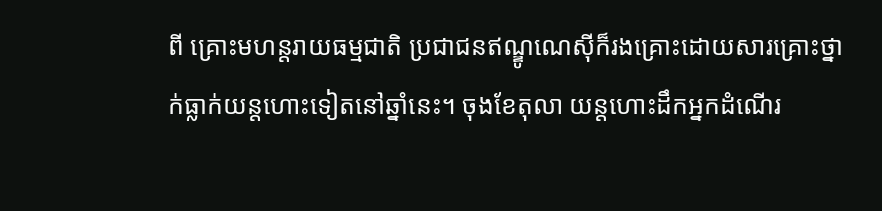ពី គ្រោះមហន្តរាយធម្មជាតិ ប្រជាជនឥណ្ឌូណេស៊ីក៏រងគ្រោះដោយសារគ្រោះថ្នាក់ធ្លាក់យន្តហោះទៀតនៅឆ្នាំនេះ។ ចុងខែតុលា យន្តហោះដឹកអ្នកដំណើរ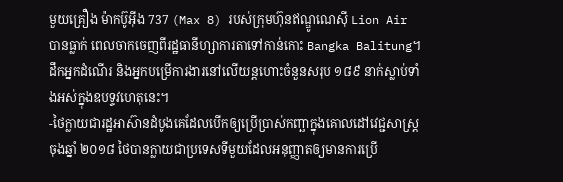មួយគ្រឿង ម៉ាកប៊ូអ៊ីង 737 (Max 8) របស់ក្រុមហ៊ុនឥណ្ឌូណេស៊ី Lion Air បានធ្លាក់ ពេលចាកចេញពីរដ្ឋធានីហ្សាការតាទៅកាន់កោះ Bangka Balitung។ ដឹកអ្នកដំណើរ និងអ្នកបម្រើការងារនៅលើយន្តហោះចំនួនសរុប ១៨៩ នាក់ស្លាប់ទាំងអស់ក្នុងឧបទ្ទវហេតុនេះ។
-ថៃក្លាយជារដ្ឋអាស៊ានដំបូងគេដែលបើកឲ្យប្រើប្រាស់កញ្ឆាក្នុងគោលដៅវេជ្ជសាស្ត្រ
ចុងឆ្នាំ ២០១៨ ថៃបានក្លាយជាប្រទេសទីមួយដែលអនុញ្ញាតឲ្យមានការប្រើ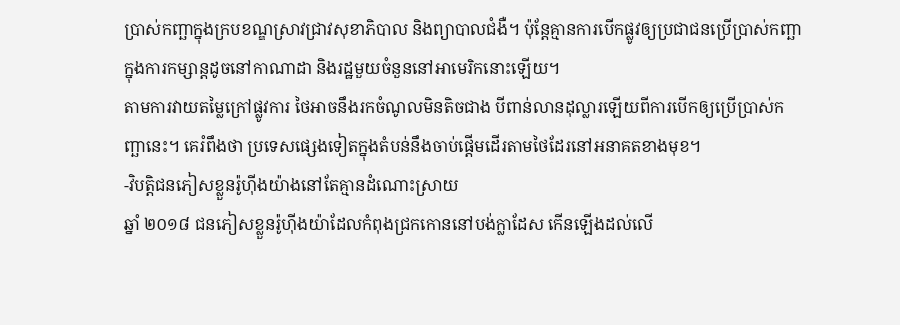ប្រាស់កញ្ឆាក្នុងក្របខណ្ឌស្រាវជ្រាវសុខាភិបាល និងព្យាបាលជំងឺ។ ប៉ុន្តែគ្មានការបើកផ្លូវឲ្យប្រជាជនប្រើប្រាស់កញ្ឆាក្នុងការកម្សាន្តដូចនៅកាណាដា និងរដ្ឋមួយចំនួននៅអាមេរិកនោះឡើយ។
តាមការវាយតម្លៃក្រៅផ្លូវការ ថៃអាចនឹងរកចំណូលមិនតិចជាង បីពាន់លានដុល្លារឡើយពីការបើកឲ្យប្រើប្រាស់កញ្ឆានេះ។ គេរំពឹងថា ប្រទេសផ្សេងទៀតក្នុងតំបន់នឹងចាប់ផ្តើមដើរតាមថៃដែរនៅអនាគតខាងមុខ។
-វិបត្តិជនភៀសខ្លួនរ៉ូហ៊ីងយ៉ាងនៅតែគ្មានដំណោះស្រាយ
ឆ្នាំ ២០១៨ ជនភៀសខ្លួនរ៉ូហ៊ីងយ៉ាដែលកំពុងជ្រកកោននៅបង់ក្លាដែស កើនឡើងដល់លើ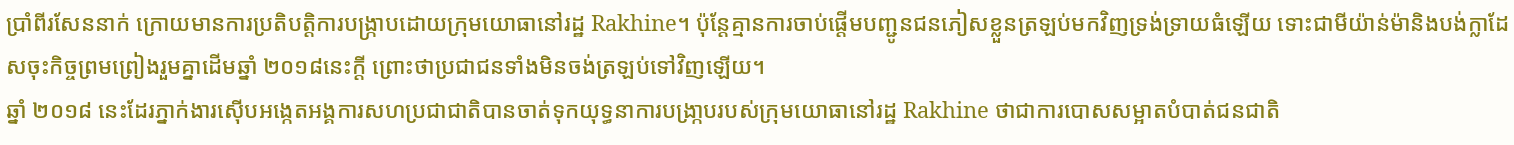ប្រាំពីរសែននាក់ ក្រោយមានការប្រតិបត្តិការបង្ក្រាបដោយក្រុមយោធានៅរដ្ឋ Rakhine។ ប៉ុន្តែគ្មានការចាប់ផ្តើមបញ្ជូនជនភៀសខ្លួនត្រឡប់មកវិញទ្រង់ទ្រាយធំឡើយ ទោះជាមីយ៉ាន់ម៉ានិងបង់ក្លាដែសចុះកិច្ចព្រមព្រៀងរួមគ្នាដើមឆ្នាំ ២០១៨នេះក្តី ព្រោះថាប្រជាជនទាំងមិនចង់ត្រឡប់ទៅវិញឡើយ។
ឆ្នាំ ២០១៨ នេះដែរភ្នាក់ងារស៊ើបអង្កេតអង្គការសហប្រជាជាតិបានចាត់ទុកយុទ្ធនាការបង្រា្កបរបស់ក្រុមយោធានៅរដ្ឋ Rakhine ថាជាការបោសសម្អាតបំបាត់ជនជាតិ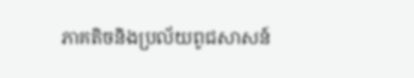ភាគតិចនិងប្រល័យពូជសាសន៍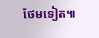ថែមទៀត៕